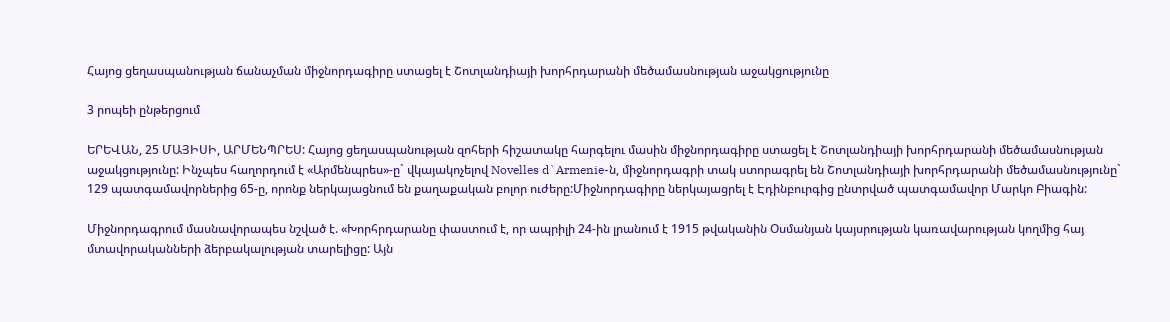Հայոց ցեղասպանության ճանաչման միջնորդագիրը ստացել է Շոտլանդիայի խորհրդարանի մեծամասնության աջակցությունը

3 րոպեի ընթերցում

ԵՐԵՎԱՆ, 25 ՄԱՅԻՍԻ, ԱՐՄԵՆՊՐԵՍ: Հայոց ցեղասպանության զոհերի հիշատակը հարգելու մասին միջնորդագիրը ստացել է Շոտլանդիայի խորհրդարանի մեծամասնության աջակցությունը: Ինչպես հաղորդում է «Արմենպրես»-ը` վկայակոչելով Novelles d`Armenie-ն, միջնորդագրի տակ ստորագրել են Շոտլանդիայի խորհրդարանի մեծամասնությունը` 129 պատգամավորներից 65-ը, որոնք ներկայացնում են քաղաքական բոլոր ուժերը:Միջնորդագիրը ներկայացրել է Էդինբուրգից ընտրված պատգամավոր Մարկո Բիագին:

Միջնորդագրում մասնավորապես նշված է. «Խորհրդարանը փաստում է, որ ապրիլի 24-ին լրանում է 1915 թվականին Օսմանյան կայսրության կառավարության կողմից հայ մտավորականների ձերբակալության տարելիցը: Այն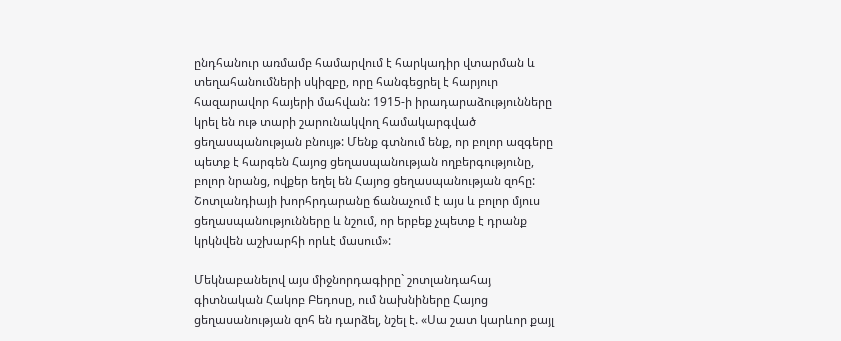ընդհանուր առմամբ համարվում է հարկադիր վտարման և տեղահանումների սկիզբը, որը հանգեցրել է հարյուր հազարավոր հայերի մահվան: 1915-ի իրադարաձությունները կրել են ութ տարի շարունակվող համակարգված ցեղասպանության բնույթ: Մենք գտնում ենք, որ բոլոր ազգերը պետք է հարգեն Հայոց ցեղասպանության ողբերգությունը, բոլոր նրանց, ովքեր եղել են Հայոց ցեղասպանության զոհը: Շոտլանդիայի խորհրդարանը ճանաչում է այս և բոլոր մյուս ցեղասպանությունները և նշում, որ երբեք չպետք է դրանք կրկնվեն աշխարհի որևէ մասում»:

Մեկնաբանելով այս միջնորդագիրը` շոտլանդահայ գիտնական Հակոբ Բեդոսը, ում նախնիները Հայոց ցեղասանության զոհ են դարձել, նշել է. «Սա շատ կարևոր քայլ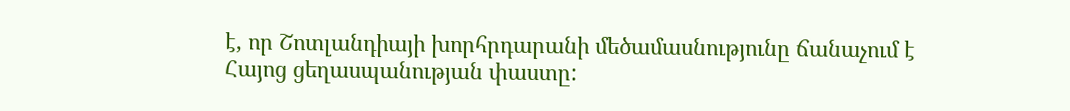է, որ Շոտլանդիայի խորհրդարանի մեծամասնությունը ճանաչում է Հայոց ցեղասպանության փաստը: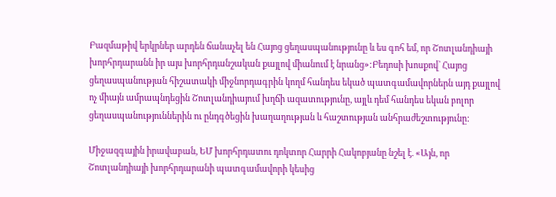Բազմաթիվ երկրներ արդեն ճանաչել են Հայոց ցեղասպանությունը և ես գոհ եմ, որ Շոտլանդիայի խորհրդարանն իր այս խորհրդանշական քայլով միանում է նրանց»:Բեդոսի խոսքով` Հայոց ցեղասպանության հիշատակի միջնորդագրին կողմ հանդես եկած պատգամավորներն այդ քայլով ոչ միայն ամրապնդեցին Շոտլանդիայում խղճի ազատությունը, այլև դեմ հանդես եկան բոլոր ցեղասպանություններին ու ընդգծեցին խաղաղության և հաշտության անհրաժեշտությունը:

Միջազգային իրավաբան, ԵՄ խորհրդատու դոկտոր Հարրի Հակոբյանը նշել է. «Այն, որ Շոտլանդիայի խորհրդարանի պատգամավորի կեսից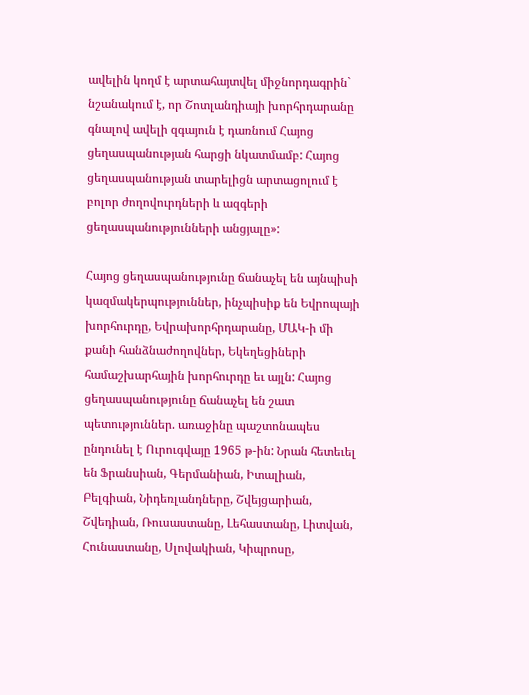ավելին կողմ է արտահայտվել միջնորդագրին` նշանակում է, որ Շոտլանդիայի խորհրդարանը գնալով ավելի զգայուն է դառնում Հայոց ցեղասպանության հարցի նկատմամբ: Հայոց ցեղասպանության տարելիցն արտացոլում է բոլոր ժողովուրդների և ազգերի ցեղասպանությունների անցյալը»:

Հայոց ցեղասպանությունը ճանաչել են այնպիսի կազմակերպություններ, ինչպիսիք են Եվրոպայի խորհուրդը, Եվրախորհրդարանը, ՄԱԿ-ի մի քանի հանձնաժողովներ, Եկեղեցիների համաշխարհային խորհուրդը եւ այլն: Հայոց ցեղասպանությունը ճանաչել են շատ պետություններ. առաջինը պաշտոնապես ընդունել է Ուրուգվայը 1965 թ-ին: Նրան հետեւել են Ֆրանսիան, Գերմանիան, Իտալիան, Բելգիան, Նիդեռլանդները, Շվեյցարիան, Շվեդիան, Ռուսաստանը, Լեհաստանը, Լիտվան, Հունաստանը, Սլովակիան, Կիպրոսը,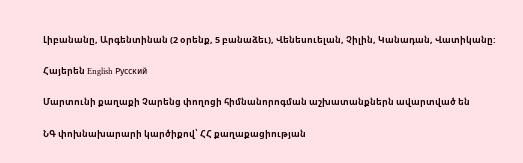Լիբանանը, Արգենտինան (2 օրենք, 5 բանաձեւ), Վենեսուելան, Չիլին, Կանադան, Վատիկանը:

Հայերեն English Русский

Մարտունի քաղաքի Չարենց փողոցի հիմնանորոգման աշխատանքներն ավարտված են

ՆԳ փոխնախարարի կարծիքով՝ ՀՀ քաղաքացիության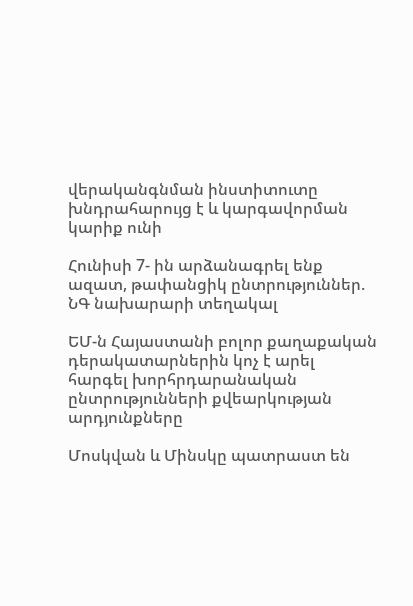վերականգնման ինստիտուտը խնդրահարույց է և կարգավորման կարիք ունի

Հունիսի 7- ին արձանագրել ենք ազատ, թափանցիկ ընտրություններ. ՆԳ նախարարի տեղակալ

ԵՄ-ն Հայաստանի բոլոր քաղաքական դերակատարներին կոչ է արել հարգել խորհրդարանական ընտրությունների քվեարկության արդյունքները

Մոսկվան և Մինսկը պատրաստ են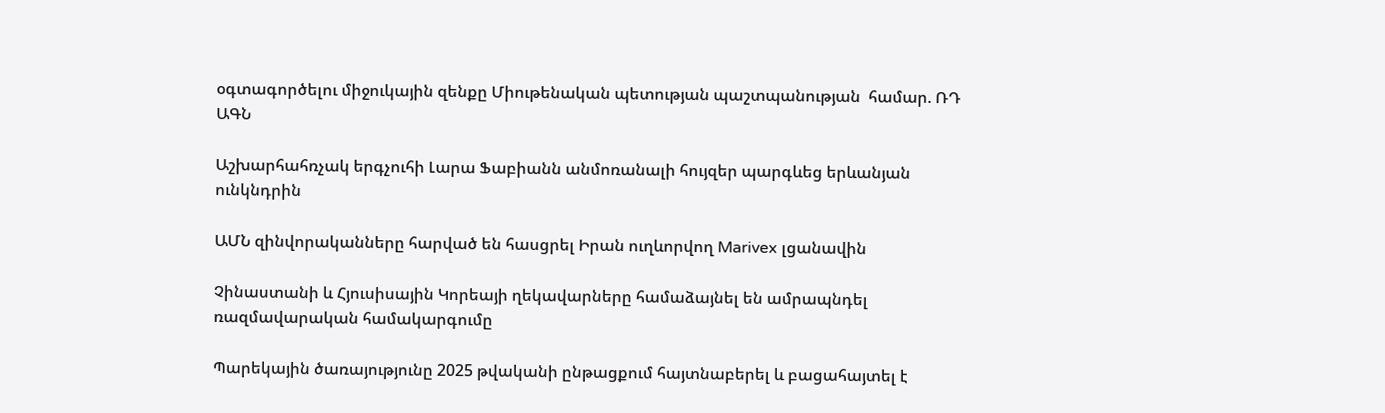օգտագործելու միջուկային զենքը Միութենական պետության պաշտպանության  համար. ՌԴ ԱԳՆ

Աշխարհահռչակ երգչուհի Լարա Ֆաբիանն անմոռանալի հույզեր պարգևեց երևանյան ունկնդրին

ԱՄՆ զինվորականները հարված են հասցրել Իրան ուղևորվող Marivex լցանավին

Չինաստանի և Հյուսիսային Կորեայի ղեկավարները համաձայնել են ամրապնդել ռազմավարական համակարգումը

Պարեկային ծառայությունը 2025 թվականի ընթացքում հայտնաբերել և բացահայտել է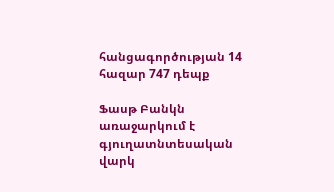հանցագործության 14 հազար 747 դեպք

Ֆասթ Բանկն առաջարկում է գյուղատնտեսական վարկ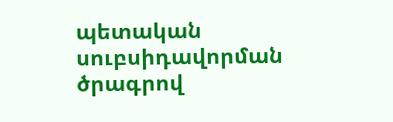պետական սուբսիդավորման ծրագրով